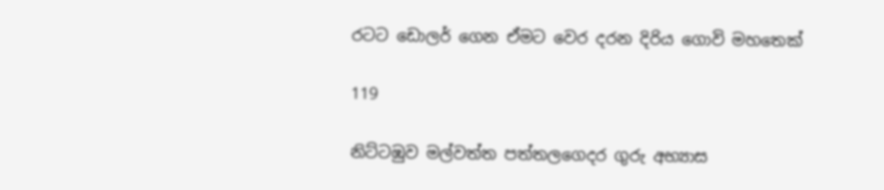රටට ඩොලර් ගෙන ඒමට වෙර දරන දිරිය ගොවි මහතෙක්

119

නිට්ටඹුව මල්වත්ත පත්තලගෙදර ගුරු අභ්‍යාස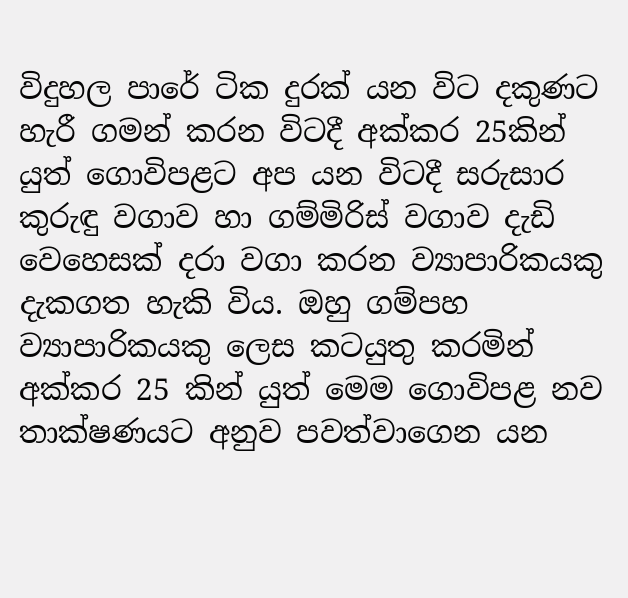විදුහල පාරේ ටික දුරක් යන විට දකුණට හැරී ගමන් කරන විටදී අක්කර 25කින් යුත් ගොවිපළට අප යන විටදී සරුසාර කුරුඳු වගාව හා ගම්මිරිස් වගාව දැඩි වෙහෙසක් දරා වගා කරන ව්‍යාපාරිකයකු දැකගත හැකි විය. ඔහු ගම්පහ ව්‍යාපාරිකයකු ලෙස කටයුතු කරමින් අක්කර 25 කින් යුත් මෙම ගොවිපළ නව තාක්ෂණයට අනුව පවත්වාගෙන යන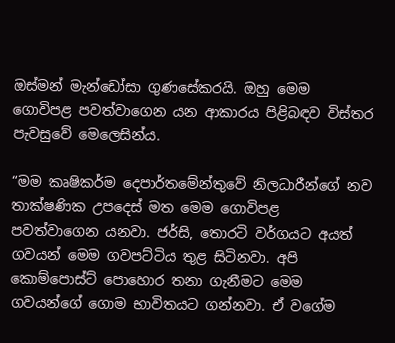ඔස්මන් මැන්ඩෝසා ගුණසේකරයි. ඔහු මෙම ගොවිපළ පවත්වාගෙන යන ආකාරය පිළිබඳව විස්තර පැවසුවේ මෙලෙසින්ය.

“මම කෘෂිකර්ම දෙපාර්තමේන්තුවේ නිලධාරීන්ගේ නව තාක්ෂණික උපදෙස් මත මෙම ගොවිපළ පවත්වාගෙන යනවා. ජර්සි, තොරටි වර්ගයට අයත් ගවයන් මෙම ගවපට්ටිය තුළ සිටිනවා. අපි කොම්පොස්ට් පොහොර තනා ගැනීමට මෙම ගවයන්ගේ ගොම භාවිතයට ගන්නවා. ඒ වගේම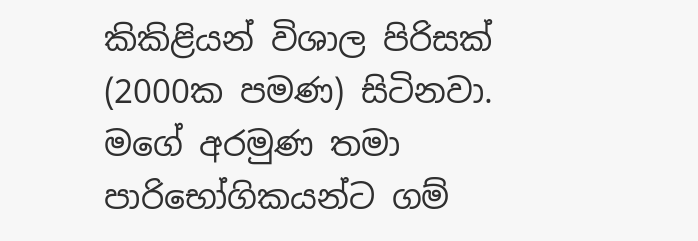කිකිළියන් විශාල පිරිසක් (2000ක පමණ) සිටිනවා. මගේ අරමුණ තමා පාරිභෝගිකයන්ට ගම්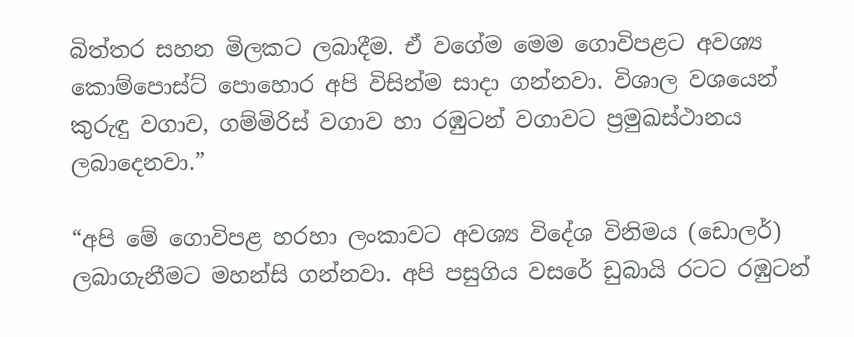බිත්තර සහන මිලකට ලබාදීම. ඒ වගේම මෙම ගොවිපළට අවශ්‍ය කොම්පොස්ට් පොහොර අපි විසින්ම සාදා ගන්නවා. විශාල වශයෙන් කුරුඳු වගාව, ගම්මිරිස් වගාව හා රඹුටන් වගාවට ප්‍රමුඛස්ථානය ලබාදෙනවා.”

“අපි මේ ගොවිපළ හරහා ලංකාවට අවශ්‍ය විදේශ විනිමය (ඩොලර්) ලබාගැනීමට මහන්සි ගන්නවා. අපි පසුගිය වසරේ ඩුබායි රටට රඹුටන්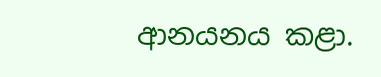ආනයනය කළා.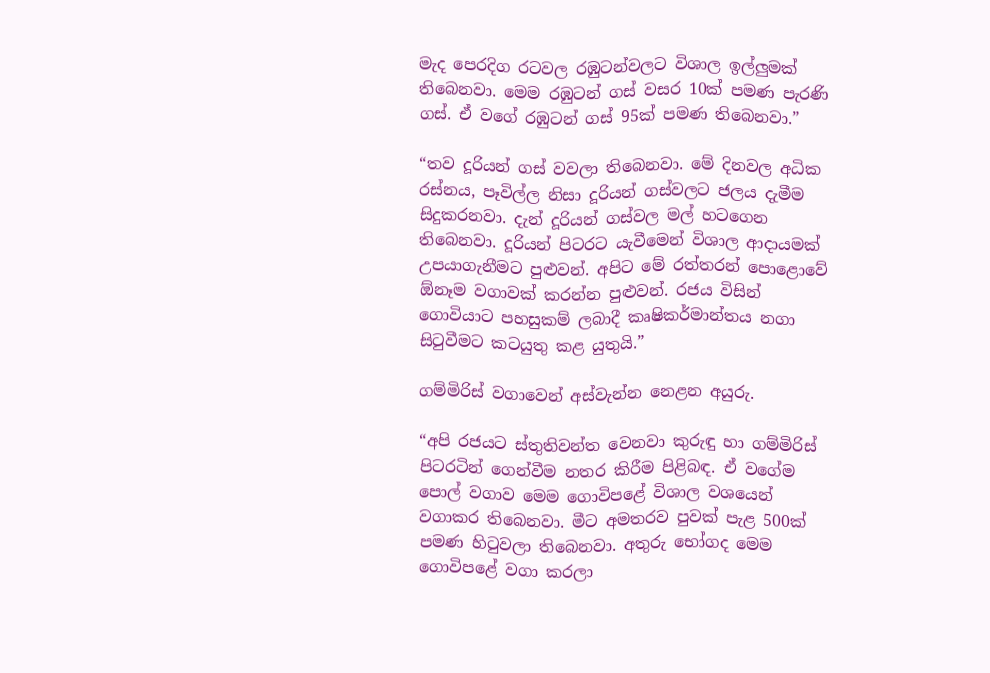මැද පෙරදිග රටවල රඹුටන්වලට විශාල ඉල්ලුමක් තිබෙනවා. මෙම රඹුටන් ගස් වසර 10ක් පමණ පැරණි ගස්. ඒ වගේ රඹුටන් ගස් 95ක් පමණ තිබෙනවා.”

“තව දූරියන් ගස් වවලා තිබෙනවා. මේ දිනවල අධික රස්නය, පෑවිල්ල නිසා දූරියන් ගස්වලට ජලය දැමීම සිදුකරනවා. දැන් දූරියන් ගස්වල මල් හටගෙන තිබෙනවා. දූරියන් පිටරට යැවීමෙන් විශාල ආදායමක් උපයාගැනීමට පුළුවන්. අපිට මේ රත්තරන් පොළොවේ ඕනෑම වගාවක් කරන්න පුළුවන්. රජය විසින් ගොවියාට පහසුකම් ලබාදී කෘෂිකර්මාන්තය නගා සිටුවීමට කටයුතු කළ යුතුයි.”

ගම්මිරිස් වගාවෙන් අස්වැන්න නෙළන අයුරු.

“අපි රජයට ස්තුතිවන්ත වෙනවා කුරුඳු හා ගම්මිරිස් පිටරටින් ගෙන්වීම නතර කිරීම පිළිබඳ. ඒ වගේම පොල් වගාව මෙම ගොවිපළේ විශාල වශයෙන් වගාකර තිබෙනවා. මීට අමතරව පුවක් පැළ 500ක් පමණ හිටුවලා තිබෙනවා. අතුරු භෝගද මෙම ගොවිපළේ වගා කරලා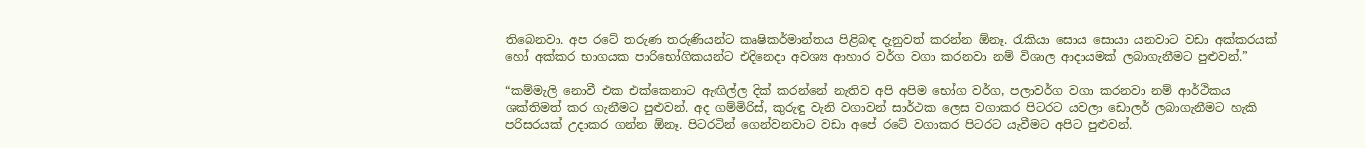තිබෙනවා. අප රටේ තරුණ තරුණියන්ට කෘෂිකර්මාන්තය පිළිබඳ දැනුවත් කරන්න ඕනෑ. රැකියා සොය සොයා යනවාට වඩා අක්කරයක් හෝ අක්කර භාගයක පාරිභෝගිකයන්ට එදිනෙදා අවශ්‍ය ආහාර වර්ග වගා කරනවා නම් විශාල ආදායමක් ලබාගැනීමට පුළුවන්.”

“කම්මැලි නොවී එක එක්කෙනාට ඇඟිල්ල දික් කරන්නේ නැතිව අපි අපිම භෝග වර්ග, පලාවර්ග වගා කරනවා නම් ආර්ථිකය ශක්තිමත් කර ගැනීමට පුළුවන්. අද ගම්මිරිස්, කුරුඳු වැනි වගාවන් සාර්ථක ලෙස වගාකර පිටරට යවලා ඩොලර් ලබාගැනීමට හැකි පරිසරයක් උදාකර ගන්න ඕනෑ. පිටරටින් ගෙන්වනවාට වඩා අපේ රටේ වගාකර පිටරට යැවීමට අපිට පුළුවන්.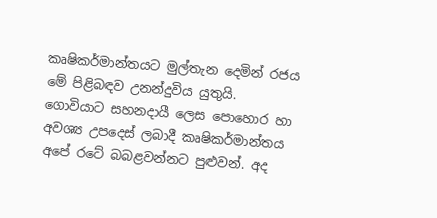කෘෂිකර්මාන්තයට මුල්තැන දෙමින් රජය මේ පිළිබඳව උනන්දුවිය යුතුයි. ගොවියාට සහනදායී ලෙස පොහොර හා අවශ්‍ය උපදෙස් ලබාදී කෘෂිකර්මාන්තය අපේ රටේ බබළවන්නට පුළුවන්. අද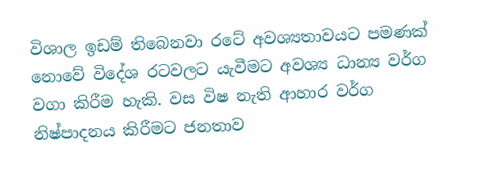විශාල ඉඩම් තිබෙනවා රටේ අවශ්‍යතාවයට පමණක් නොවේ විදේශ රටවලට යැවීමට අවශ්‍ය ධාන්‍ය වර්ග වගා කිරීම හැකි. වස විෂ නැති ආහාර වර්ග නිෂ්පාදනය කිරීමට ජනතාව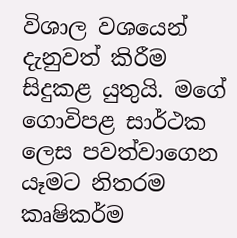විශාල වශයෙන් දැනුවත් කිරීම සිදුකළ යුතුයි. මගේ ගොවිපළ සාර්ථක ලෙස පවත්වාගෙන යෑමට නිතරම කෘෂිකර්ම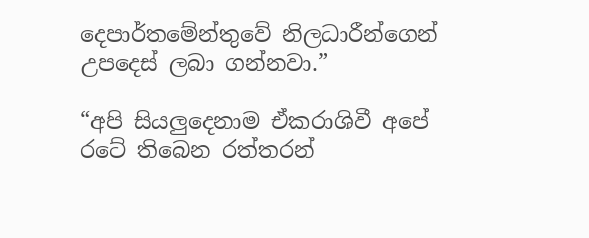දෙපාර්තමේන්තුවේ නිලධාරීන්ගෙන් උපදෙස් ලබා ගන්නවා.”

“අපි සියලුදෙනාම ඒකරාශිවී අපේ රටේ තිබෙන රත්තරන්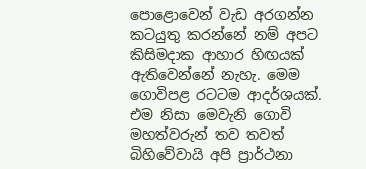පොළොවෙන් වැඩ අරගන්න කටයුතු කරන්නේ නම් අපට කිසිමදාක ආහාර හිඟයක් ඇතිවෙන්නේ නැහැ. මෙම ගොවිපළ රටටම ආදර්ශයක්. එම නිසා මෙවැනි ගොවි මහත්වරුන් තව තවත් බිහිවේවායි අපි ප්‍රාර්ථනා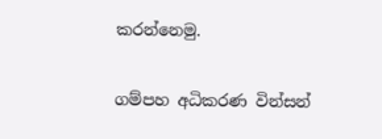කරන්නෙමු.

ගම්පහ අධිකරණ වින්සන්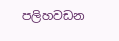පලිහවඩන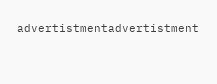advertistmentadvertistment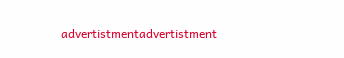advertistmentadvertistment